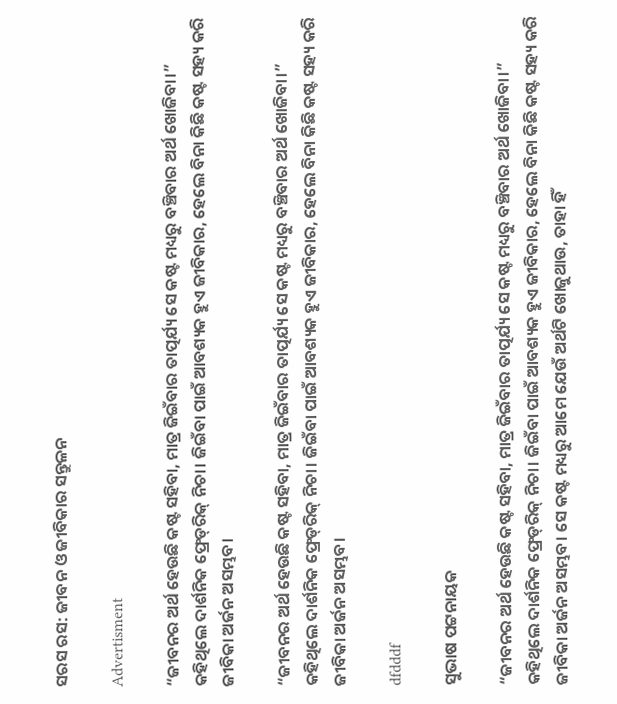ସରସ ରସ: ଜୀବନ ଓ ଜୀବିକାର ସନ୍ତୁଳନ

Advertisment

“ଜୀବନର ଅର୍ଥ ହେଉଛି କଷ୍ଟ ସହିବା, ମାତ୍ର ଜିଇଁବାର ତାତ୍ପର୍ଯ୍ୟ ସେ କଷ୍ଟ ମଧ୍ୟରୁ ବଞ୍ଚିବାର ଅର୍ଥ ଖୋଜିବା।” କହିଥିଲେ ଦାର୍ଶନିକ ଫ୍ରେଡ୍‌ରିକ୍ ନିଚା। ଜିଇଁବା ପାଇଁ ଆବଶ୍ୟକ ହୁଏ ଜୀବିକାର, ହେଲେ ବିନା କିଛି କଷ୍ଟ ସହ୍ୟ କରି ଜୀବିକା ଅର୍ଜନ ଅସମ୍ଭବ।

“ଜୀବନର ଅର୍ଥ ହେଉଛି କଷ୍ଟ ସହିବା, ମାତ୍ର ଜିଇଁବାର ତାତ୍ପର୍ଯ୍ୟ ସେ କଷ୍ଟ ମଧ୍ୟରୁ ବଞ୍ଚିବାର ଅର୍ଥ ଖୋଜିବା।” କହିଥିଲେ ଦାର୍ଶନିକ ଫ୍ରେଡ୍‌ରିକ୍ ନିଚା। ଜିଇଁବା ପାଇଁ ଆବଶ୍ୟକ ହୁଏ ଜୀବିକାର, ହେଲେ ବିନା କିଛି କଷ୍ଟ ସହ୍ୟ କରି ଜୀବିକା ଅର୍ଜନ ଅସମ୍ଭବ।

dfdddf

ସୁଭାଷ ପଟ୍ଟନାୟକ

“ଜୀବନର ଅର୍ଥ ହେଉଛି କଷ୍ଟ ସହିବା, ମାତ୍ର ଜିଇଁବାର ତାତ୍ପର୍ଯ୍ୟ ସେ କଷ୍ଟ ମଧ୍ୟରୁ ବଞ୍ଚିବାର ଅର୍ଥ ଖୋଜିବା।” କହିଥିଲେ ଦାର୍ଶନିକ ଫ୍ରେଡ୍‌ରିକ୍ ନିଚା। ଜିଇଁବା ପାଇଁ ଆବଶ୍ୟକ ହୁଏ ଜୀବିକାର, ହେଲେ ବିନା କିଛି କଷ୍ଟ ସହ୍ୟ କରି ଜୀବିକା ଅର୍ଜନ ଅସମ୍ଭବ। ସେ କଷ୍ଟ ମଧ୍ୟରୁ ଆମେ ଯେଉଁ ଅର୍ଥଟି ଖୋଜୁଥାଉ, ତାହା ହିଁ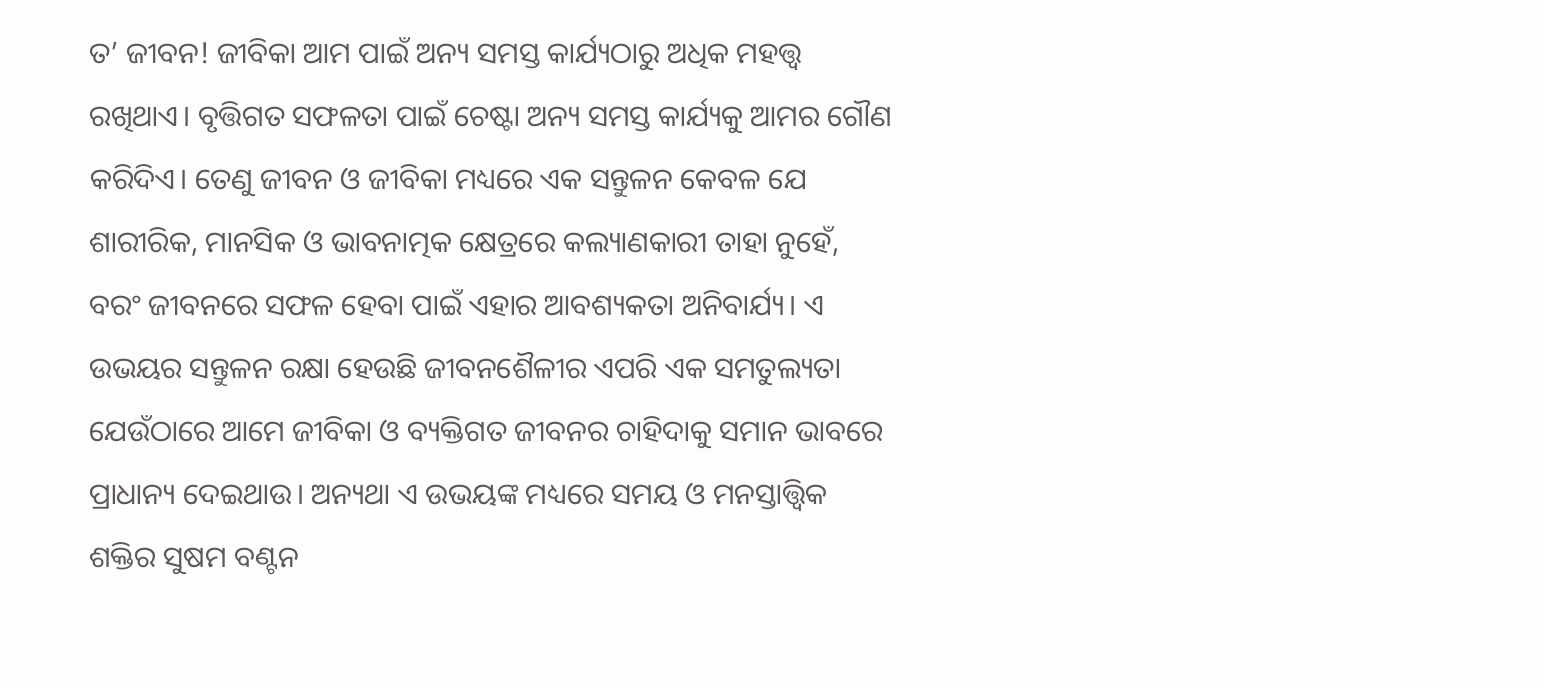ତ’ ଜୀବନ! ଜୀବିକା ଆମ ପାଇଁ ଅନ୍ୟ ସମସ୍ତ କାର୍ଯ୍ୟଠାରୁ ଅଧିକ ମହତ୍ତ୍ବ ରଖିଥାଏ। ବୃତ୍ତିଗତ ସଫଳତା ପାଇଁ ଚେଷ୍ଟା ଅନ୍ୟ ସମସ୍ତ କାର୍ଯ୍ୟକୁ ଆମର ଗୌଣ କରିଦିଏ। ତେଣୁ ଜୀବନ ଓ ଜୀବିକା ମଧ୍ୟରେ ଏକ ସନ୍ତୁଳନ କେବଳ ଯେ ଶାରୀରିକ, ମାନସିକ ଓ ଭାବନାତ୍ମକ କ୍ଷେତ୍ରରେ କଲ୍ୟାଣକାରୀ ତାହା ନୁହେଁ, ବରଂ ଜୀବନରେ ସଫଳ ହେବା ପାଇଁ ଏହାର ଆବଶ୍ୟକତା ଅନିବାର୍ଯ୍ୟ। ଏ ଉଭୟର ସନ୍ତୁଳନ ରକ୍ଷା ହେଉଛି ଜୀବନଶୈଳୀର ଏପରି ଏକ ସମତୁଲ୍ୟତା ଯେଉଁଠାରେ ଆମେ ଜୀବିକା ଓ ବ୍ୟକ୍ତିଗତ ଜୀବନର ଚାହିଦାକୁ ସମାନ ଭାବରେ ପ୍ରାଧାନ୍ୟ ଦେଇଥାଉ। ଅନ୍ୟଥା ଏ ଉଭୟଙ୍କ ମଧ୍ୟରେ ସମୟ ଓ ମନସ୍ତାତ୍ତ୍ବିକ ଶକ୍ତିର ସୁଷମ ବଣ୍ଟନ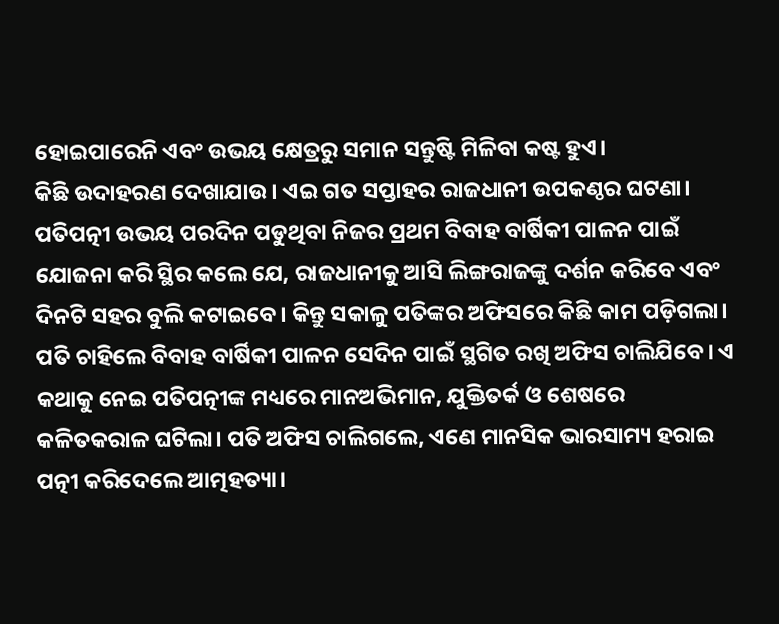ହୋଇପାରେନି ଏବଂ ଉଭୟ କ୍ଷେତ୍ରରୁ ସମାନ ସନ୍ତୁଷ୍ଟି ମିଳିବା କଷ୍ଟ ହୁଏ।
କିଛି ଉଦାହରଣ ଦେଖାଯାଉ। ଏଇ ଗତ ସପ୍ତାହର ରାଜଧାନୀ ଉପକଣ୍ଠର ଘଟଣା। ପତିପତ୍ନୀ ଉଭୟ ପରଦିନ ପଡୁଥିବା ନିଜର ପ୍ରଥମ ବିବାହ ବାର୍ଷିକୀ ପାଳନ ପାଇଁ ଯୋଜନା କରି ସ୍ଥିର କଲେ ଯେ, ରାଜଧାନୀକୁ ଆସି ଲିଙ୍ଗରାଜଙ୍କୁ ଦର୍ଶନ କରିବେ ଏବଂ ଦିନଟି ସହର ବୁଲି କଟାଇବେ। କିନ୍ତୁ ସକାଳୁ ପତିଙ୍କର ଅଫିସରେ କିଛି କାମ ପଡ଼ିଗଲା। ପତି ଚାହିଲେ ବିବାହ ବାର୍ଷିକୀ ପାଳନ ସେଦିନ ପାଇଁ ସ୍ଥଗିତ ରଖି ଅଫିସ ଚାଲିଯିବେ। ଏ କଥାକୁ ନେଇ ପତିପତ୍ନୀଙ୍କ ମଧ୍ୟରେ ମାନଅଭିମାନ, ଯୁକ୍ତିତର୍କ ଓ ଶେଷରେ କଳିତକରାଳ ଘଟିଲା। ପତି ଅଫିସ ଚାଲିଗଲେ, ଏଣେ ମାନସିକ ଭାରସାମ୍ୟ ହରାଇ ପତ୍ନୀ କରିଦେଲେ ଆତ୍ମହତ୍ୟା।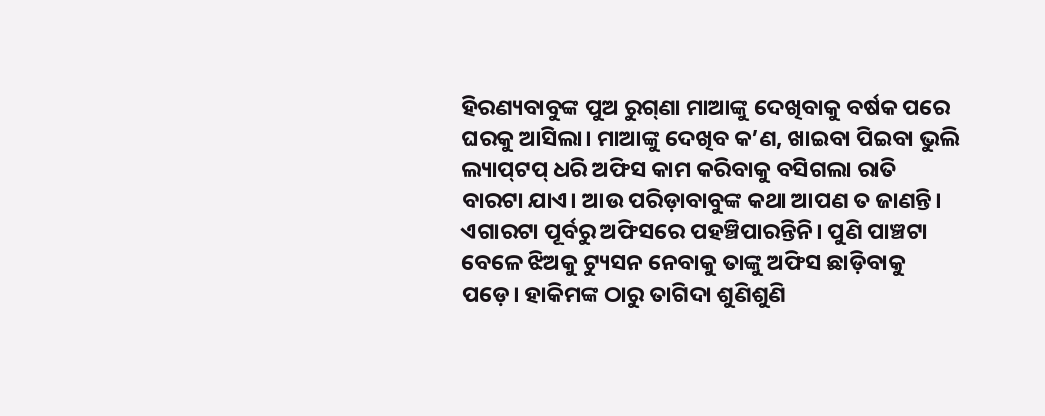ହିରଣ୍ୟବାବୁଙ୍କ ପୁଅ ରୁଗ୍‌ଣା ମାଆଙ୍କୁ ଦେଖିବାକୁ ବର୍ଷକ ପରେ ଘରକୁ ଆସିଲା। ମାଆଙ୍କୁ ଦେଖିବ କ’ଣ, ଖାଇବା ପିଇବା ଭୁଲି ଲ୍ୟାପ୍‌ଟପ୍ ଧରି ଅଫିସ କାମ କରିବାକୁ ବସିଗଲା ରାତି ବାରଟା ଯାଏ। ଆଉ ପରିଡ଼ାବାବୁଙ୍କ କଥା ଆପଣ ତ ଜାଣନ୍ତି। ଏଗାରଟା ପୂର୍ବରୁ ଅଫିସରେ ପହଞ୍ଚିପାରନ୍ତିନି। ପୁଣି ପାଞ୍ଚଟା ବେଳେ ଝିଅକୁ ଟ୍ୟୁସନ ନେବାକୁ ତାଙ୍କୁ ଅଫିସ ଛାଡ଼ିବାକୁ ପଡ଼େ। ହାକିମଙ୍କ ଠାରୁ ତାଗିଦା ଶୁଣିଶୁଣି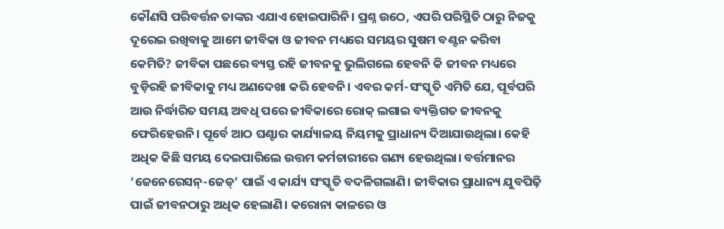କୌଣସି ପରିବର୍ତ୍ତନ ତାଙ୍କର ଏଯାଏ ହୋଇପାରିନି। ପ୍ରଶ୍ନ ଉଠେ, ଏପରି ପରିସ୍ଥିତି ଠାରୁ ନିଜକୁ ଦୂରେଇ ରଖିବାକୁ ଆମେ ଜୀବିକା ଓ ଜୀବନ ମଧ୍ୟରେ ସମୟର ସୁଷମ ବଣ୍ଟନ କରିବା କେମିତି? ଜୀବିକା ପଛରେ ବ୍ୟସ୍ତ ରହି ଜୀବନକୁ ଭୁଲିଗଲେ ହେବନି କି ଜୀବନ ମଧ୍ୟରେ ବୁଡ଼ିରହି ଜୀବିକାକୁ ମଧ୍ୟ ଅଣଦେଖା କରି ହେବନି। ଏବର କର୍ମ-ସଂସ୍କୃତି ଏମିତି ଯେ, ପୂର୍ବପରି ଆଉ ନିର୍ଦ୍ଧାରିତ ସମୟ ଅବଧି ପରେ ଜୀବିକାରେ ରୋକ୍ ଲଗାଇ ବ୍ୟକ୍ତିଗତ ଜୀବନକୁ ଫେରିହେଉନି। ପୂର୍ବେ ଆଠ ଘଣ୍ଟାର କାର୍ଯ୍ୟାଳୟ ନିୟମକୁ ପ୍ରାଧାନ୍ୟ ଦିଆଯାଉଥିଲା। କେହି ଅଧିକ କିଛି ସମୟ ଦେଇପାରିଲେ ଉତ୍ତମ କର୍ମଚାରୀରେ ଗଣ୍ୟ ହେଉଥିଲା। ବର୍ତ୍ତମାନର ‘ଜେନେରେସନ୍‌-ଜେଡ୍’ ପାଇଁ ଏ କାର୍ଯ୍ୟ ସଂସ୍କୃତି ବଦଳିଗଲାଣି। ଜୀବିକାର ପ୍ରାଧାନ୍ୟ ଯୁବପିଢ଼ି ପାଇଁ ଜୀବନଠାରୁ ଅଧିକ ହେଲାଣି। କରୋନା କାଳରେ ଓ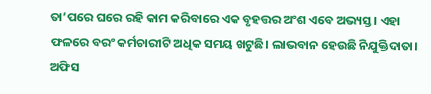ତା’ପରେ ଘରେ ରହି କାମ କରିବାରେ ଏକ ବୃହତ୍ତର ଅଂଶ ଏବେ ଅଭ୍ୟସ୍ତ। ଏହା ଫଳରେ ବରଂ କର୍ମଚାରୀଟି ଅଧିକ ସମୟ ଖଟୁଛି। ଲାଭବାନ ହେଉଛି ନିଯୁକ୍ତିଦାତା। ଅଫିସ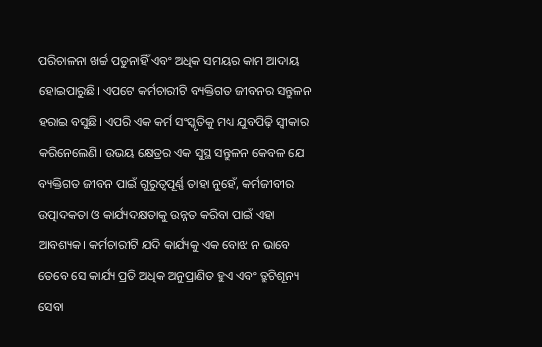ପରିଚାଳନା ଖର୍ଚ୍ଚ ପଡୁନାହିଁ ଏବଂ ଅଧିକ ସମୟର କାମ ଆଦାୟ ହୋଇପାରୁଛି। ଏପଟେ କର୍ମଚାରୀଟି ବ୍ୟକ୍ତିଗତ ଜୀବନର ସନ୍ତୁଳନ ହରାଇ ବସୁଛି। ଏପରି ଏକ କର୍ମ ସଂସ୍କୃତିକୁ ମଧ୍ୟ ଯୁବପିଢ଼ି ସ୍ବୀକାର କରିନେଲେଣି। ଉଭୟ କ୍ଷେତ୍ରର ଏକ ସୁସ୍ଥ ସନ୍ତୁଳନ କେବଳ ଯେ ବ୍ୟକ୍ତିଗତ ଜୀବନ ପାଇଁ ଗୁରୁତ୍ବପୂର୍ଣ୍ଣ ତାହା ନୁହେଁ, କର୍ମଜୀବୀର ଉତ୍ପାଦକତା ଓ କାର୍ଯ୍ୟଦକ୍ଷତାକୁ ଉନ୍ନତ କରିବା ପାଇଁ ଏହା ଆବଶ୍ୟକ। କର୍ମଚାରୀଟି ଯଦି କାର୍ଯ୍ୟକୁ ଏକ ବୋଝ ନ ଭାବେ ତେବେ ସେ କାର୍ଯ୍ୟ ପ୍ରତି ଅଧିକ ଅନୁପ୍ରାଣିତ ହୁଏ ଏବଂ ତ୍ରୁଟିଶୂନ୍ୟ ସେବା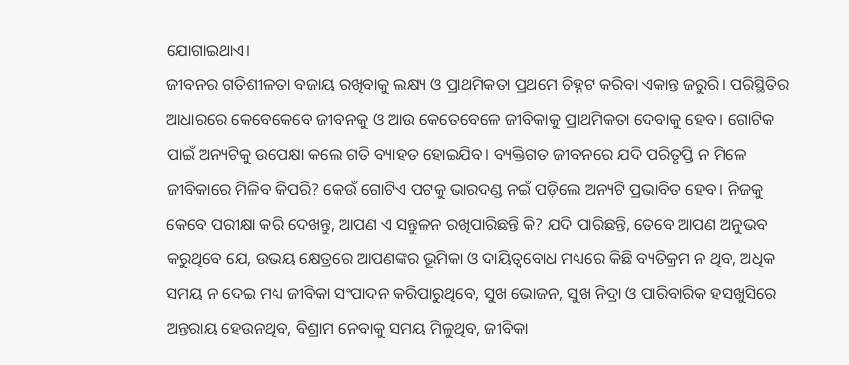ଯୋଗାଇଥାଏ।
ଜୀବନର ଗତିଶୀଳତା ବଜାୟ ରଖିବାକୁ ଲକ୍ଷ୍ୟ ଓ ପ୍ରାଥମିକତା ପ୍ରଥମେ ଚିହ୍ନଟ କରିବା ଏକାନ୍ତ ଜରୁରି। ପରିସ୍ଥିତିର ଆଧାରରେ କେବେକେବେ ଜୀବନକୁ ଓ ଆଉ କେତେବେଳେ ଜୀବିକାକୁ ପ୍ରାଥମିକତା ଦେବାକୁ ହେବ। ଗୋଟିକ ପାଇଁ ଅନ୍ୟଟିକୁ ଉପେକ୍ଷା କଲେ ଗତି ବ୍ୟାହତ ହୋଇଯିବ। ବ୍ୟକ୍ତିଗତ ଜୀବନରେ ଯଦି ପରିତୃପ୍ତି ନ ମିଳେ ଜୀବିକାରେ ମିଳିବ କିପରି? କେଉଁ ଗୋଟିଏ ପଟକୁ ଭାରଦଣ୍ଡ ନଇଁ ପଡ଼ିଲେ ଅନ୍ୟଟି ପ୍ରଭାବିତ ହେବ। ନିଜକୁ କେବେ ପରୀକ୍ଷା କରି ଦେଖନ୍ତୁ, ଆପଣ ଏ ସନ୍ତୁଳନ ରଖିପାରିଛନ୍ତି କି? ଯଦି ପାରିଛନ୍ତି, ତେବେ ଆପଣ ଅନୁଭବ କରୁଥିବେ ଯେ, ଉଭୟ କ୍ଷେତ୍ରରେ ଆପଣଙ୍କର ଭୂମିକା ଓ ଦାୟିତ୍ବବୋଧ ମଧ୍ୟରେ କିଛି ବ୍ୟତିକ୍ରମ ନ ଥିବ, ଅଧିକ ସମୟ ନ ଦେଇ ମଧ୍ୟ ଜୀବିକା ସଂପାଦନ କରିପାରୁଥିବେ, ସୁଖ ଭୋଜନ, ସୁଖ ନିଦ୍ରା ଓ ପାରିବାରିକ ହସଖୁସିରେ ଅନ୍ତରାୟ ହେଉନଥିବ, ବିଶ୍ରାମ ନେବାକୁ ସମୟ ମିଳୁଥିବ, ଜୀବିକା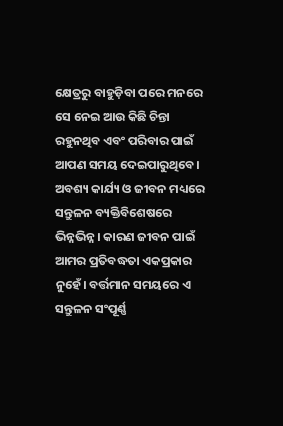କ୍ଷେତ୍ରରୁ ବାହୁଡ଼ିବା ପରେ ମନରେ ସେ ନେଇ ଆଉ କିଛି ଚିନ୍ତା ରହୁନଥିବ ଏବଂ ପରିବାର ପାଇଁ ଆପଣ ସମୟ ଦେଇପାରୁଥିବେ। ଅବଶ୍ୟ କାର୍ଯ୍ୟ ଓ ଜୀବନ ମଧ୍ୟରେ ସନ୍ତୁଳନ ବ୍ୟକ୍ତିବିଶେଷରେ ଭିନ୍ନଭିନ୍ନ। କାରଣ ଜୀବନ ପାଇଁ ଆମର ପ୍ରତିବଦ୍ଧତା ଏକପ୍ରକାର ନୁହେଁ। ବର୍ତ୍ତମାନ ସମୟରେ ଏ ସନ୍ତୁଳନ ସଂପୂର୍ଣ୍ଣ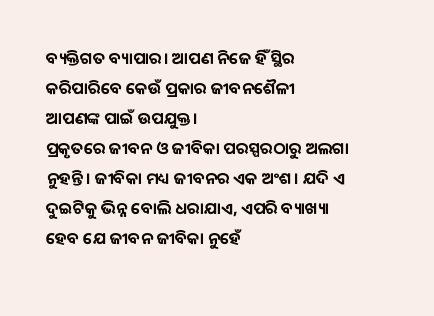ବ୍ୟକ୍ତିଗତ ବ୍ୟାପାର। ଆପଣ ନିଜେ ହିଁ ସ୍ଥିର କରିପାରିବେ କେଉଁ ପ୍ରକାର ଜୀବନଶୈଳୀ ଆପଣଙ୍କ ପାଇଁ ଉପଯୁକ୍ତ।
ପ୍ରକୃତରେ ଜୀବନ ଓ ଜୀବିକା ପରସ୍ପରଠାରୁ ଅଲଗା ନୁହନ୍ତି। ଜୀବିକା ମଧ୍ୟ ଜୀବନର ଏକ ଅଂଶ। ଯଦି ଏ ଦୁଇଟିକୁ ଭିନ୍ନ ବୋଲି ଧରାଯାଏ, ଏପରି ବ୍ୟାଖ୍ୟା ହେବ ଯେ ଜୀବନ ଜୀବିକା ନୁହେଁ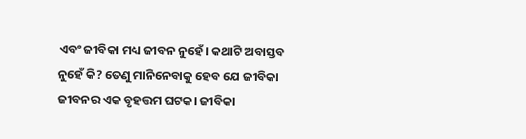ଏବଂ ଜୀବିକା ମଧ୍ୟ ଜୀବନ ନୁହେଁ। କଥାଟି ଅବାସ୍ତବ ନୁହେଁ କି? ତେଣୁ ମାନିନେବାକୁ ହେବ ଯେ ଜୀବିକା ଜୀବନର ଏକ ବୃହତ୍ତମ ଘଟକ। ଜୀବିକା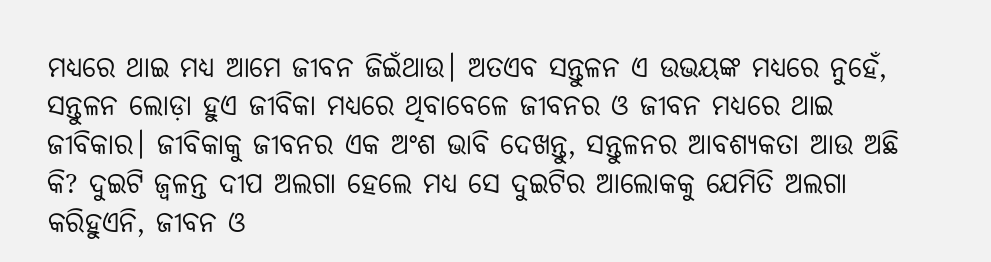ମଧ୍ୟରେ ଥାଇ ମଧ୍ୟ ଆମେ ଜୀବନ ଜିଇଁଥାଉ। ଅତଏବ ସନ୍ତୁଳନ ଏ ଉଭୟଙ୍କ ମଧ୍ୟରେ ନୁହେଁ, ସନ୍ତୁଳନ ଲୋଡ଼ା ହୁଏ ଜୀବିକା ମଧ୍ୟରେ ଥିବାବେଳେ ଜୀବନର ଓ ଜୀବନ ମଧ୍ୟରେ ଥାଇ ଜୀବିକାର। ଜୀବିକାକୁ ଜୀବନର ଏକ ଅଂଶ ଭାବି ଦେଖନ୍ତୁ, ସନ୍ତୁଳନର ଆବଶ୍ୟକତା ଆଉ ଅଛି କି? ଦୁଇଟି ଜ୍ବଳନ୍ତ ଦୀପ ଅଲଗା ହେଲେ ମଧ୍ୟ ସେ ଦୁଇଟିର ଆଲୋକକୁ ଯେମିତି ଅଲଗା କରିହୁଏନି, ଜୀବନ ଓ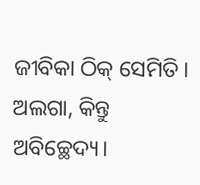ଜୀବିକା ଠିକ୍ ସେମିତି। ଅଲଗା, କିନ୍ତୁ ଅବିଚ୍ଛେଦ୍ୟ।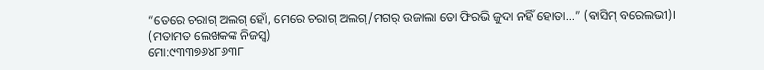“ତେରେ ଚରାଗ୍ ଅଲଗ୍ ହୋଁ, ମେରେ ଚରାଗ୍ ଅଲଗ୍/ମଗର୍ ଉଜାଲା ତୋ ଫିରଭି ଜୁଦା ନହିଁ ହୋତା...” (ଵାସିମ୍ ବରେଲଭୀ)।
(ମତାମତ ଲେଖକଙ୍କ ନିଜସ୍ବ)
ମୋ:୯୩୩୭୬୪୮୬୩୮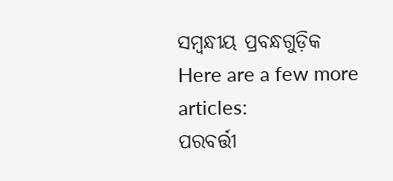ସମ୍ବନ୍ଧୀୟ ପ୍ରବନ୍ଧଗୁଡ଼ିକ
Here are a few more articles:
ପରବର୍ତ୍ତୀ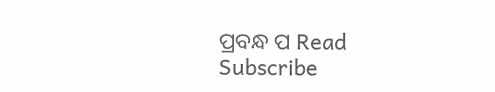ପ୍ରବନ୍ଧ ପ Read
Subscribe